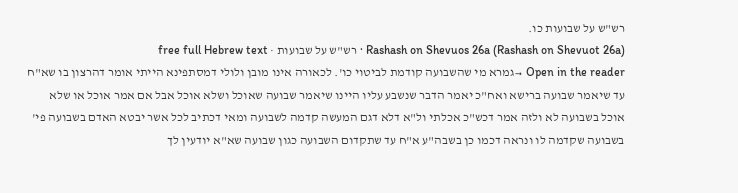רש"ש על שבועות כו.
Rashash on Shevuos 26a (Rashash on Shevuot 26a) · רש"ש על שבועות · free full Hebrew text
Open in the reader →גמרא מי שהשבועה קודמת לביטוי כו'. לכאורה אינו מובן ולולי דמסתפינא הייתי אומר דהרצון בו שא"ח עד שיאמר שבועה ברישא ואח"כ יאמר הדבר שנשבע עליו היינו שיאמר שבועה שאוכל ושלא אוכל אבל אם אמר אוכל או שלא אוכל בשבועה לא ולזה אמר דכש"כ אכלתי ול"א דלא דגם המעשה קדמה לשבועה ומאי דכתיב לכל אשר יבטא האדם בשבועה פי' בשבועה שקדמה לו ונראה דכמו כן בשבה"ע א"ח עד שתקדום השבועה כגון שבועה שא"א יודעין לך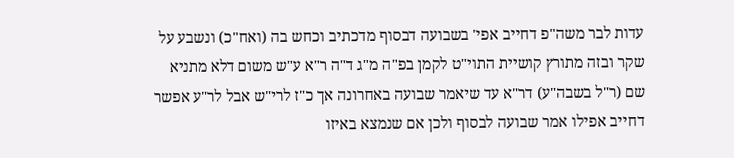עדות לבר משה"פ דחייב אפי' בשבועה דבסוף מדכתיב וכחש בה (ואח"כ) ונשבע על שקר ובזה מתורץ קושיית התוי"ט לקמן בפ"ה מ"ג ד"ה ר"א ע"ש משום דלא מתניא שם (ר"ל בשבה"ע) דר"א עד שיאמר שבועה באחרונה אך כ"ז לרי"ש אבל לר"ע אפשר דחייב אפילו אמר שבועה לבסוף ולכן אם שנמצא באיזו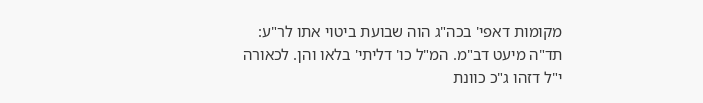מקומות דאפי' בכה"ג הוה שבועת ביטוי אתו לר"ע:
תד"ה מיעט דב"מ. המ"ל כו' דליתי' בלאו והן. לכאורה י"ל דזהו ג"כ כוונת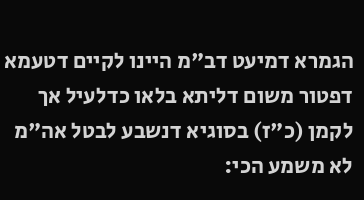הגמרא דמיעט דב"מ היינו לקיים דטעמא דפטור משום דליתא בלאו כדלעיל אך לקמן (כ"ז) בסוגיא דנשבע לבטל אה"מ לא משמע הכי: